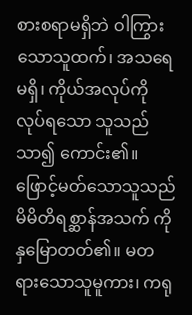စားစရာမရှိဘဲ ဝါကြွားသောသူထက်၊ အသရေ မရှိ၊ ကိုယ်အလုပ်ကိုလုပ်ရသော သူသည်သာ၍ ကောင်း၏။
ဖြောင့်မတ်သောသူသည် မိမိတိရစ္ဆာန်အသက် ကို နှမြောတတ်၏။ မတရားသောသူမူကား၊ ကရု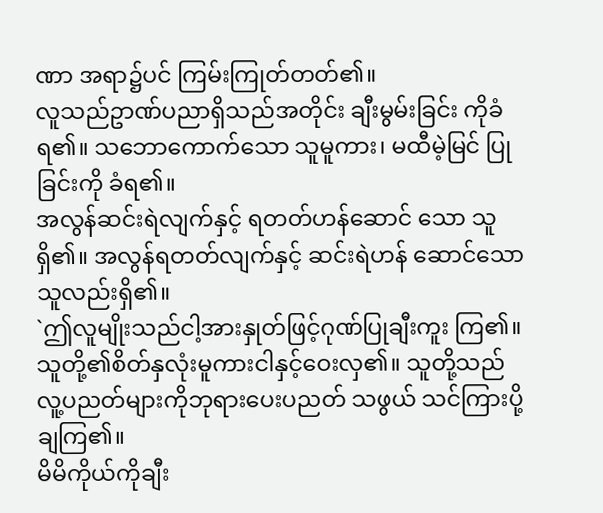ဏာ အရာ၌ပင် ကြမ်းကြုတ်တတ်၏။
လူသည်ဥာဏ်ပညာရှိသည်အတိုင်း ချီးမွမ်းခြင်း ကိုခံရ၏။ သဘောကောက်သော သူမူကား၊ မထီမဲ့မြင် ပြုခြင်းကို ခံရ၏။
အလွန်ဆင်းရဲလျက်နှင့် ရတတ်ဟန်ဆောင် သော သူရှိ၏။ အလွန်ရတတ်လျက်နှင့် ဆင်းရဲဟန် ဆောင်သောသူလည်းရှိ၏။
`ဤလူမျိုးသည်ငါ့အားနှုတ်ဖြင့်ဂုဏ်ပြုချီးကူး ကြ၏။ သူတို့၏စိတ်နှလုံးမူကားငါနှင့်ဝေးလှ၏။ သူတို့သည်လူ့ပညတ်များကိုဘုရားပေးပညတ် သဖွယ် သင်ကြားပို့ချကြ၏။
မိမိကိုယ်ကိုချီး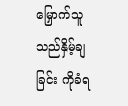မြှောက်သူသည်နှိမ့်ချခြင်း ကိုခံရ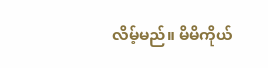လိမ့်မည်။ မိမိကိုယ်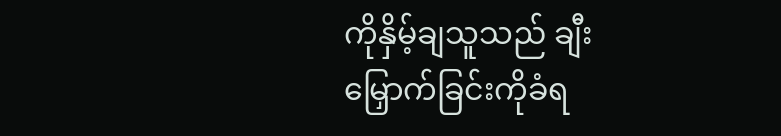ကိုနှိမ့်ချသူသည် ချီးမြှောက်ခြင်းကိုခံရ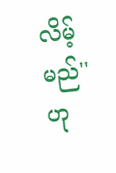လိမ့်မည်'' ဟု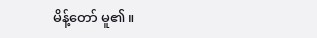မိန့်တော် မူ၏။